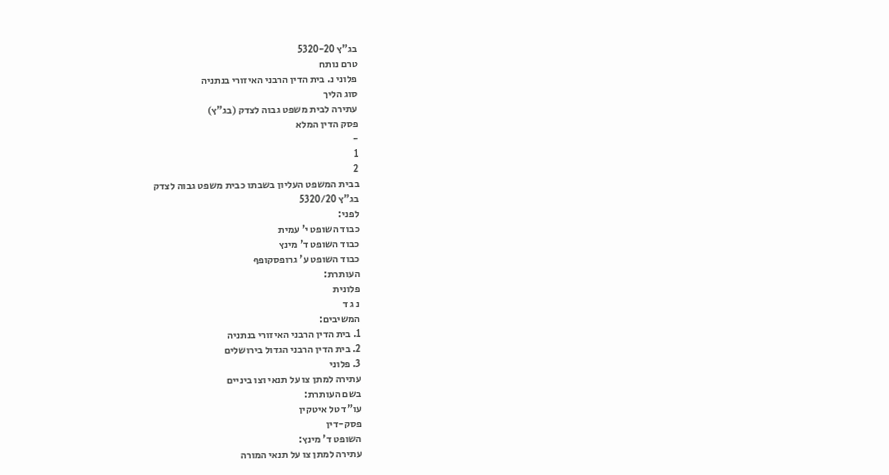בג"ץ 5320-20
טרם נותח
פלוני נ. בית הדין הרבני האיזורי בנתניה
סוג הליך
עתירה לבית משפט גבוה לצדק (בג"ץ)
פסק הדין המלא
-
1
2
בבית המשפט העליון בשבתו כבית משפט גבוה לצדק
בג"ץ 5320/20
לפני:
כבוד השופט י' עמית
כבוד השופט ד' מינץ
כבוד השופט ע' גרופסקופף
העותרת:
פלונית
נ ג ד
המשיבים:
1. בית הדין הרבני האיזורי בנתניה
2. בית הדין הרבני הגדול בירושלים
3. פלוני
עתירה למתן צו על תנאי וצו ביניים
בשם העותרת:
עו"ד טל איטקין
פסק-דין
השופט ד' מינץ:
עתירה למתן צו על תנאי המורה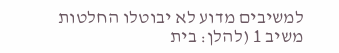למשיבים מדוע לא יבוטלו החלטות משיב 1 (להלן: בית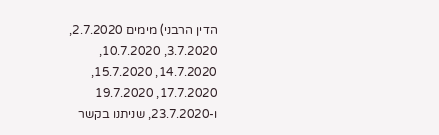הדין הרבני) מימים 2.7.2020, 3.7.2020, 10.7.2020, 14.7.2020, 15.7.2020, 17.7.2020, 19.7.2020 ו-23.7.2020, שניתנו בקשר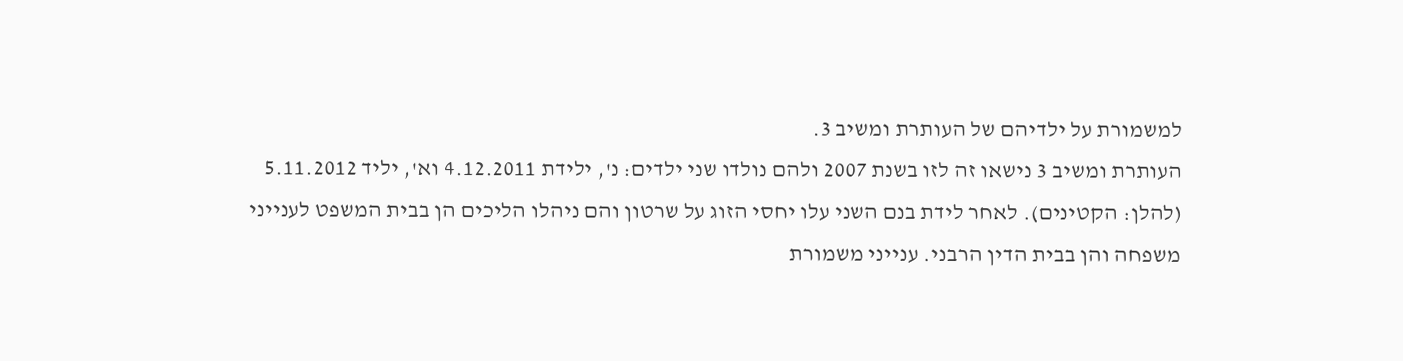למשמורת על ילדיהם של העותרת ומשיב 3.
העותרת ומשיב 3 נישאו זה לזו בשנת 2007 ולהם נולדו שני ילדים: נ', ילידת 4.12.2011 וא', יליד 5.11.2012 (להלן: הקטינים). לאחר לידת בנם השני עלו יחסי הזוג על שרטון והם ניהלו הליכים הן בבית המשפט לענייני משפחה והן בבית הדין הרבני. ענייני משמורת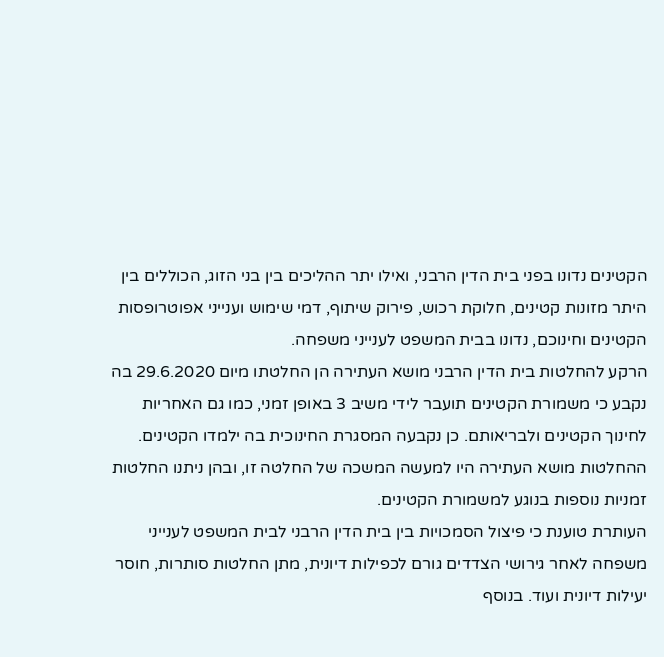הקטינים נדונו בפני בית הדין הרבני, ואילו יתר ההליכים בין בני הזוג, הכוללים בין היתר מזונות קטינים, חלוקת רכוש, פירוק שיתוף, דמי שימוש וענייני אפוטרופסות הקטינים וחינוכם, נדונו בבית המשפט לענייני משפחה.
הרקע להחלטות בית הדין הרבני מושא העתירה הן החלטתו מיום 29.6.2020 בה נקבע כי משמורת הקטינים תועבר לידי משיב 3 באופן זמני, כמו גם האחריות לחינוך הקטינים ולבריאותם. כן נקבעה המסגרת החינוכית בה ילמדו הקטינים. ההחלטות מושא העתירה היו למעשה המשכה של החלטה זו, ובהן ניתנו החלטות זמניות נוספות בנוגע למשמורת הקטינים.
העותרת טוענת כי פיצול הסמכויות בין בית הדין הרבני לבית המשפט לענייני משפחה לאחר גירושי הצדדים גורם לכפילות דיונית, מתן החלטות סותרות, חוסר יעילות דיונית ועוד. בנוסף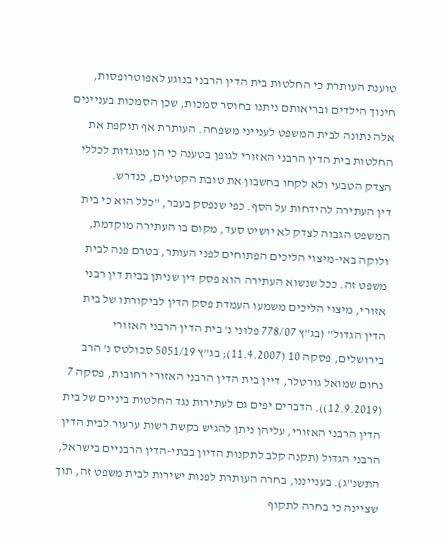טוענת העותרת כי החלטות בית הדין הרבני בנוגע לאפוטרופסות, חינוך הילדים ובריאותם ניתנו בחוסר סמכות, שכן הסמכות בעניינים אלה נתונה לבית המשפט לענייני משפחה. העותרת אף תוקפת את החלטות בית הדין הרבני האזורי לגופן בטענה כי הן מנוגדות לכללי הצדק הטבעי ולא לקחו בחשבון את טובת הקטינים, כנדרש.
דין העתירה להידחות על הסף. כפי שנפסק בעבר, "כלל הוא כי בית המשפט הגבוה לצדק לא יושיט סעד, מקום בו העתירה מוקדמת, ולוקה באי-מיצוי הליכים הפתוחים לפני העותר, בטרם פנה לבית משפט זה. ככל שנשוא העתירה הוא פסק דין שניתן בבית דין רבני אזורי, מיצוי הליכים משמעו העמדת פסק הדין לביקורתו של בית הדין הגדול" (בג"ץ 778/07 פלוני נ' בית הדין הרבני האזורי בירושלים, פסקה 10 (11.4.2007); בג"ץ 5051/19 סכולטס נ' הרב נחום שמואל גורטלר, דיין בית הדין הרבני האזורי רחובות, פסקה 7 (12.9.2019)). הדברים יפים גם לעתירות נגד החלטות ביניים של בית הדין הרבני האזורי, עליהן ניתן להגיש בקשת רשות ערעור לבית הדין הרבני הגדול (תקנה קלב לתקנות הדיון בבתי-הדין הרבניים בישראל, התשנ"ג). בענייננו, בחרה העותרת לפנות ישירות לבית משפט זה, תוך שציינה כי בחרה לתקוף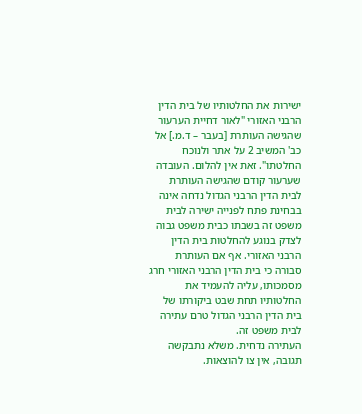ישירות את החלטותיו של בית הדין הרבני האזורי "לאור דחיית הערעור שהגישה העותרת [בעבר – ד.מ.] אל כב' המשיב 2 על אתר ולנוכח החלטתו". זאת אין להלום. העובדה שערעור קודם שהגישה העותרת לבית הדין הרבני הגדול נדחה אינה בבחינת פתח לפנייה ישירה לבית משפט זה בשבתו כבית משפט גבוה לצדק בנוגע להחלטות בית הדין הרבני האזורי. אף אם העותרת סבורה כי בית הדין הרבני האזורי חרג מסמכותו, עליה להעמיד את החלטותיו תחת שבט ביקורתו של בית הדין הרבני הגדול טרם עתירה לבית משפט זה.
העתירה נדחית. משלא נתבקשה תגובה, אין צו להוצאות.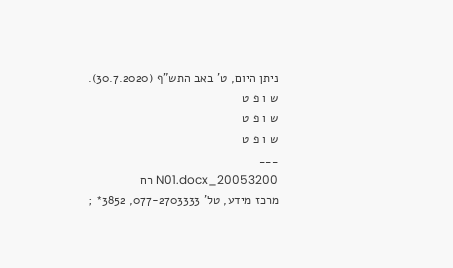ניתן היום, ט' באב התש"ף (30.7.2020).
ש ו פ ט
ש ו פ ט
ש ו פ ט
___
20053200_N01.docx רח
מרכז מידע, טל' 077-2703333, 3852* ;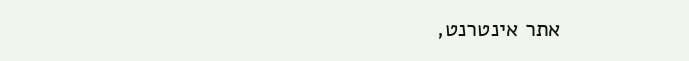אתר אינטרנט,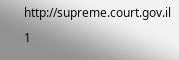http://supreme.court.gov.il
1